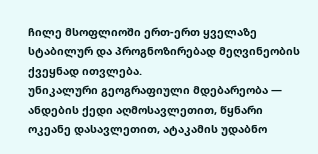ჩილე მსოფლიოში ერთ-ერთ ყველაზე სტაბილურ და პროგნოზირებად მეღვინეობის ქვეყნად ითვლება.
უნიკალური გეოგრაფიული მდებარეობა — ანდების ქედი აღმოსავლეთით, წყნარი ოკეანე დასავლეთით, ატაკამის უდაბნო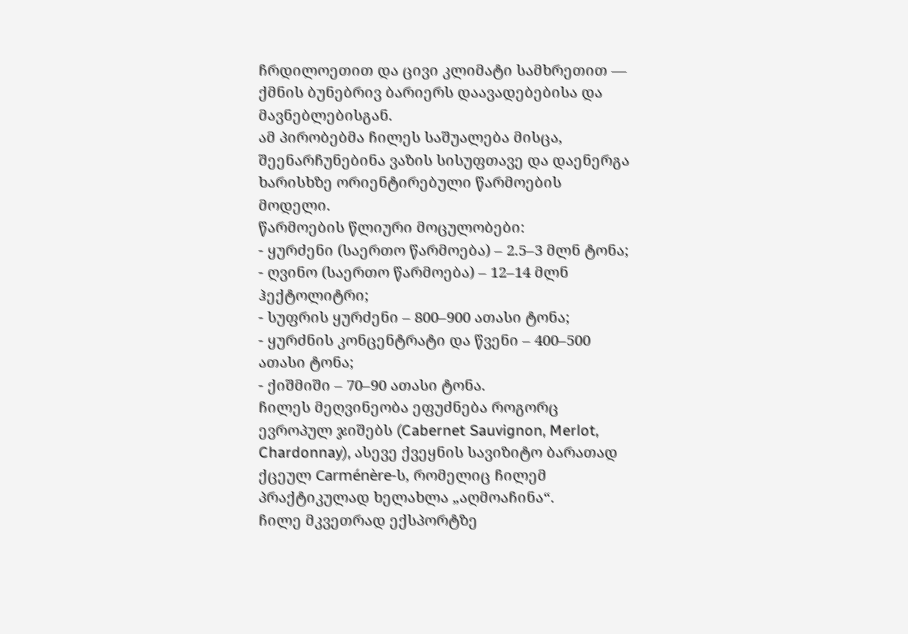ჩრდილოეთით და ცივი კლიმატი სამხრეთით — ქმნის ბუნებრივ ბარიერს დაავადებებისა და მავნებლებისგან.
ამ პირობებმა ჩილეს საშუალება მისცა, შეენარჩუნებინა ვაზის სისუფთავე და დაენერგა ხარისხზე ორიენტირებული წარმოების მოდელი.
წარმოების წლიური მოცულობები:
- ყურძენი (საერთო წარმოება) – 2.5–3 მლნ ტონა;
- ღვინო (საერთო წარმოება) – 12–14 მლნ ჰექტოლიტრი;
- სუფრის ყურძენი – 800–900 ათასი ტონა;
- ყურძნის კონცენტრატი და წვენი – 400–500 ათასი ტონა;
- ქიშმიში – 70–90 ათასი ტონა.
ჩილეს მეღვინეობა ეფუძნება როგორც ევროპულ ჯიშებს (Cabernet Sauvignon, Merlot, Chardonnay), ასევე ქვეყნის სავიზიტო ბარათად ქცეულ Carménère-ს, რომელიც ჩილემ პრაქტიკულად ხელახლა „აღმოაჩინა“.
ჩილე მკვეთრად ექსპორტზე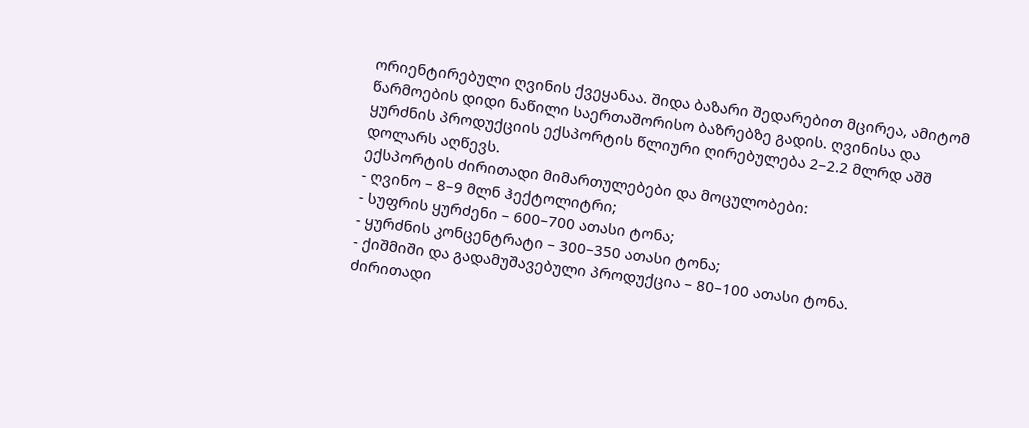ორიენტირებული ღვინის ქვეყანაა. შიდა ბაზარი შედარებით მცირეა, ამიტომ წარმოების დიდი ნაწილი საერთაშორისო ბაზრებზე გადის. ღვინისა და ყურძნის პროდუქციის ექსპორტის წლიური ღირებულება 2–2.2 მლრდ აშშ დოლარს აღწევს.
ექსპორტის ძირითადი მიმართულებები და მოცულობები:
- ღვინო – 8–9 მლნ ჰექტოლიტრი;
- სუფრის ყურძენი – 600–700 ათასი ტონა;
- ყურძნის კონცენტრატი – 300–350 ათასი ტონა;
- ქიშმიში და გადამუშავებული პროდუქცია – 80–100 ათასი ტონა.
ძირითადი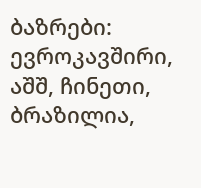ბაზრები: ევროკავშირი, აშშ, ჩინეთი, ბრაზილია,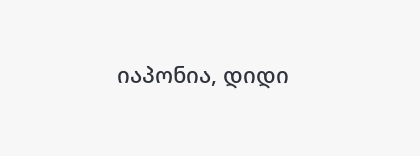იაპონია, დიდი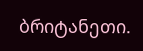ბრიტანეთი.